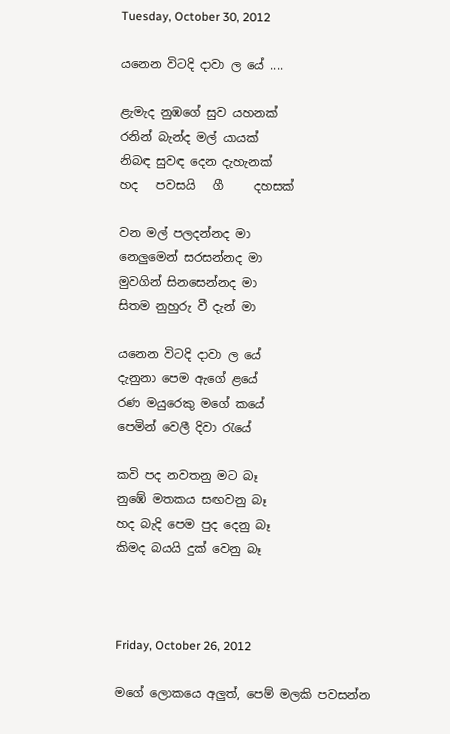Tuesday, October 30, 2012

යනෙන විටදි දාවා ල යේ ....

ළැමැද නුඹගේ සුව යහනක්
රනින් බැන්ද මල් යායක්
නිබඳ සුවඳ දෙන දැහැනක්
හද   පවසයි   ගී     දහසක්

වන මල් පලදන්නද මා
නෙලුමෙන් සරසන්නද මා
මුවගින් සිනසෙන්නද මා
සිතම නුහුරු වී දැන් මා

යනෙන විටදි දාවා ල යේ
දැනුනා පෙම ඇගේ ළයේ
රණ මයුරෙකු මගේ කයේ
පෙමින් වෙලී දිවා රැයේ

කවි පද නවතනු මට බෑ
නුඹේ මතකය සඟවනු බෑ
හද බැදි පෙම පුද දෙනු බෑ
කිමද බයයි දුක් වෙනු බෑ



Friday, October 26, 2012

මගේ ලොකයෙ අලුත්, පෙම් මලකි පවසන්න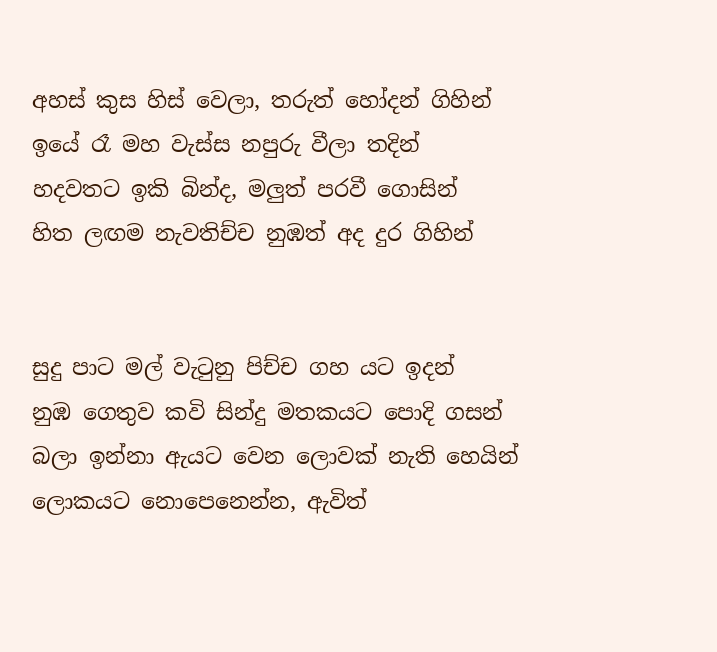අහස් කුස හිස් වෙලා, තරුත් හෝදන් ගිහින්
ඉයේ රෑ මහ වැස්ස නපුරු වීලා තදින්
හදවතට ඉකි බින්ද, මලුත් පරවී ගොසින්
හිත ලඟම නැවතිච්ච නුඹත් අද දුර ගිහින්


සුදු පාට මල් වැටුනු පිච්ච ගහ යට ඉදන්
නුඹ ගෙතුව කවි සින්දු මතකයට පොදි ගසන්
බලා ඉන්නා ඇයට වෙන ලොවක් නැති හෙයින්
ලොකයට නොපෙනෙන්න, ඇවිත්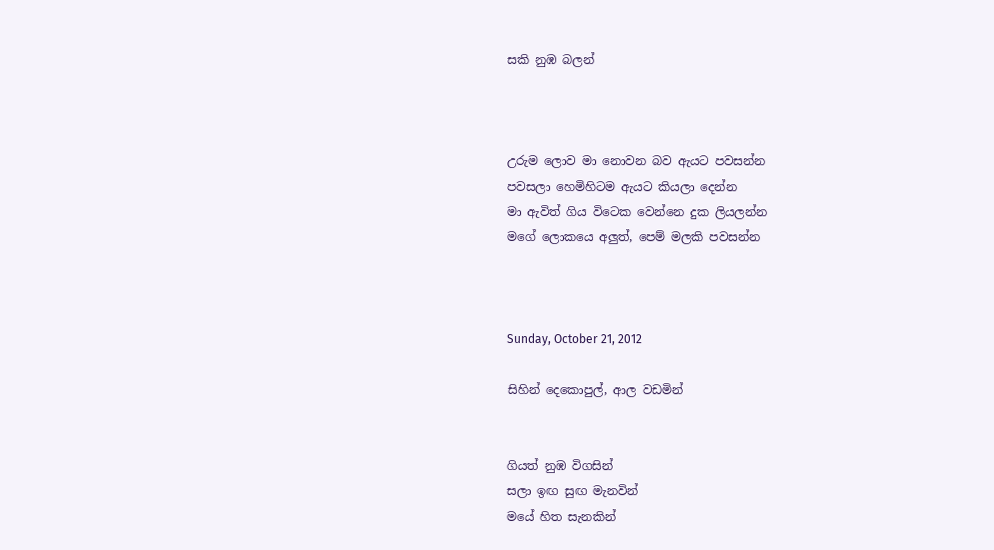සකි නුඹ බලන්



උරුම ලොව මා නොවන බව ඇයට පවසන්න
පවසලා හෙමිහිටම ඇයට කියලා දෙන්න
මා ඇවිත් ගිය විටෙක වෙන්නෙ දුක ලියලන්න
මගේ ලොකයෙ අලුත්, පෙම් මලකි පවසන්න



Sunday, October 21, 2012

සිහින් දෙකොපුල්, ආල වඩමින්


ගියත් නුඹ විගසින්
සලා ඉඟ සුඟ මැනවින්
මයේ හිත සැනකින්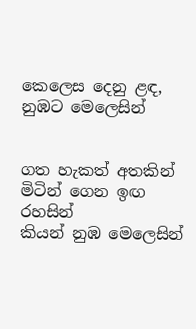කෙලෙස දෙනු ළඳ, නුඹට මෙලෙසින්


ගත හැකත් අතකින්
මිටින් ගෙන ඉඟ රහසින්
කියන් නුඹ මෙලෙසින්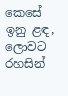කෙසේ ඉනු ළඳ, ලොවට රහසින්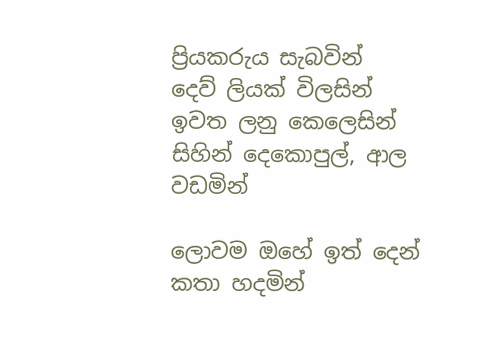ප්‍රියකරුය සැබවින්
දෙව් ලියක් විලසින්
ඉවත ලනු කෙලෙසින්
සිහින් දෙකොපුල්, ආල වඩමින්

ලොවම ඔහේ ඉත් දෙන්
කතා හදමින්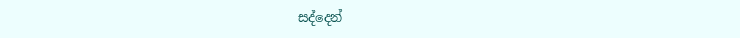සද්දෙන්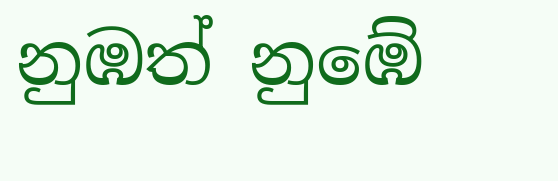නුඹත් නුඹේ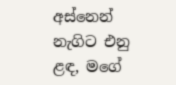අස්නෙන්
නැගිට එනු ළඳ, මගේ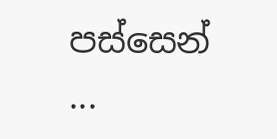පස්සෙන් ...